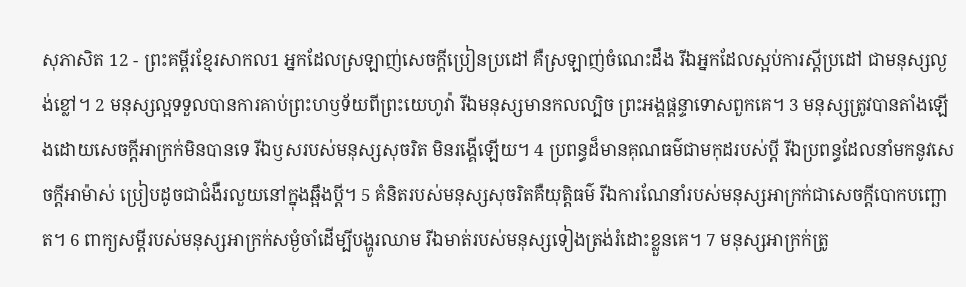សុភាសិត 12 - ព្រះគម្ពីរខ្មែរសាកល1 អ្នកដែលស្រឡាញ់សេចក្ដីប្រៀនប្រដៅ គឺស្រឡាញ់ចំណេះដឹង រីឯអ្នកដែលស្អប់ការស្ដីប្រដៅ ជាមនុស្សល្ងង់ខ្លៅ។ 2 មនុស្សល្អទទួលបានការគាប់ព្រះហឫទ័យពីព្រះយេហូវ៉ា រីឯមនុស្សមានកលល្បិច ព្រះអង្គផ្ដន្ទាទោសពួកគេ។ 3 មនុស្សត្រូវបានតាំងឡើងដោយសេចក្ដីអាក្រក់មិនបានទេ រីឯឫសរបស់មនុស្សសុចរិត មិនរង្គើឡើយ។ 4 ប្រពន្ធដ៏មានគុណធម៌ជាមកុដរបស់ប្ដី រីឯប្រពន្ធដែលនាំមកនូវសេចក្ដីអាម៉ាស់ ប្រៀបដូចជាជំងឺរលួយនៅក្នុងឆ្អឹងប្ដី។ 5 គំនិតរបស់មនុស្សសុចរិតគឺយុត្តិធម៌ រីឯការណែនាំរបស់មនុស្សអាក្រក់ជាសេចក្ដីបោកបញ្ឆោត។ 6 ពាក្យសម្ដីរបស់មនុស្សអាក្រក់សម្ងំចាំដើម្បីបង្ហូរឈាម រីឯមាត់របស់មនុស្សទៀងត្រង់រំដោះខ្លួនគេ។ 7 មនុស្សអាក្រក់ត្រូ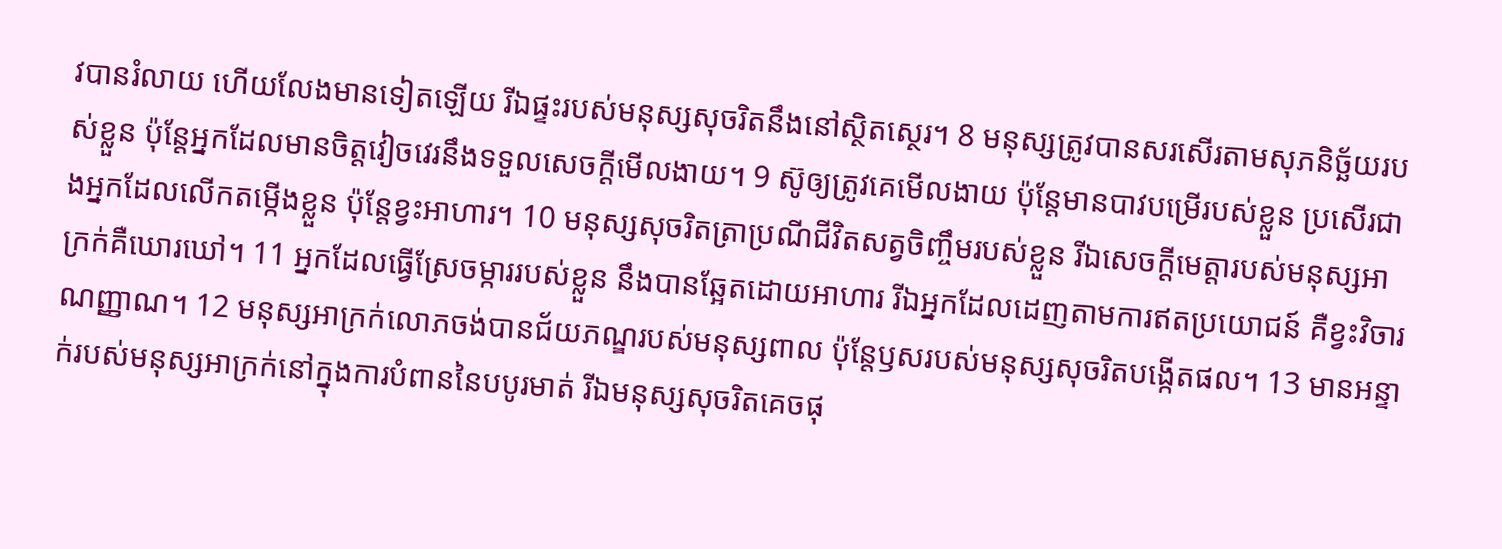វបានរំលាយ ហើយលែងមានទៀតឡើយ រីឯផ្ទះរបស់មនុស្សសុចរិតនឹងនៅស្ថិតស្ថេរ។ 8 មនុស្សត្រូវបានសរសើរតាមសុភនិច្ឆ័យរបស់ខ្លួន ប៉ុន្តែអ្នកដែលមានចិត្តវៀចវេរនឹងទទួលសេចក្ដីមើលងាយ។ 9 ស៊ូឲ្យត្រូវគេមើលងាយ ប៉ុន្តែមានបាវបម្រើរបស់ខ្លួន ប្រសើរជាងអ្នកដែលលើកតម្កើងខ្លួន ប៉ុន្តែខ្វះអាហារ។ 10 មនុស្សសុចរិតត្រាប្រណីជីវិតសត្វចិញ្ចឹមរបស់ខ្លួន រីឯសេចក្ដីមេត្តារបស់មនុស្សអាក្រក់គឺឃោរឃៅ។ 11 អ្នកដែលធ្វើស្រែចម្ការរបស់ខ្លួន នឹងបានឆ្អែតដោយអាហារ រីឯអ្នកដែលដេញតាមការឥតប្រយោជន៍ គឺខ្វះវិចារណញ្ញាណ។ 12 មនុស្សអាក្រក់លោភចង់បានជ័យភណ្ឌរបស់មនុស្សពាល ប៉ុន្តែឫសរបស់មនុស្សសុចរិតបង្កើតផល។ 13 មានអន្ទាក់របស់មនុស្សអាក្រក់នៅក្នុងការបំពាននៃបបូរមាត់ រីឯមនុស្សសុចរិតគេចផុ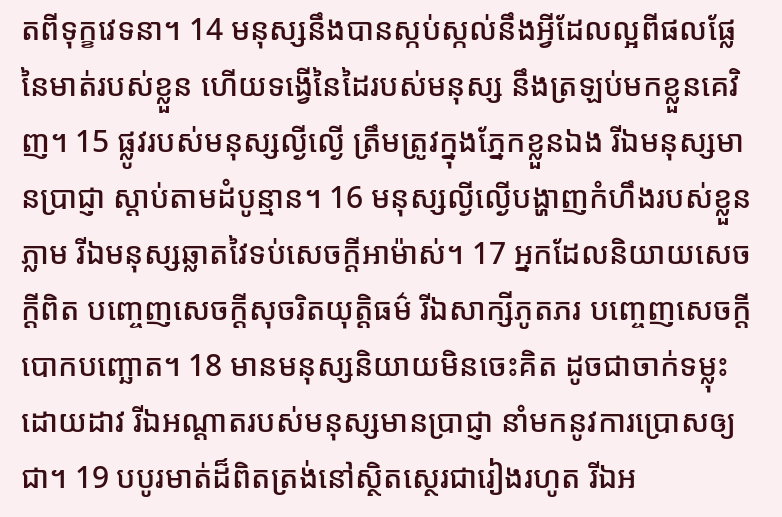តពីទុក្ខវេទនា។ 14 មនុស្សនឹងបានស្កប់ស្កល់នឹងអ្វីដែលល្អពីផលផ្លែនៃមាត់របស់ខ្លួន ហើយទង្វើនៃដៃរបស់មនុស្ស នឹងត្រឡប់មកខ្លួនគេវិញ។ 15 ផ្លូវរបស់មនុស្សល្ងីល្ងើ ត្រឹមត្រូវក្នុងភ្នែកខ្លួនឯង រីឯមនុស្សមានប្រាជ្ញា ស្ដាប់តាមដំបូន្មាន។ 16 មនុស្សល្ងីល្ងើបង្ហាញកំហឹងរបស់ខ្លួនភ្លាម រីឯមនុស្សឆ្លាតវៃទប់សេចក្ដីអាម៉ាស់។ 17 អ្នកដែលនិយាយសេចក្ដីពិត បញ្ចេញសេចក្ដីសុចរិតយុត្តិធម៌ រីឯសាក្សីភូតភរ បញ្ចេញសេចក្ដីបោកបញ្ឆោត។ 18 មានមនុស្សនិយាយមិនចេះគិត ដូចជាចាក់ទម្លុះដោយដាវ រីឯអណ្ដាតរបស់មនុស្សមានប្រាជ្ញា នាំមកនូវការប្រោសឲ្យជា។ 19 បបូរមាត់ដ៏ពិតត្រង់នៅស្ថិតស្ថេរជារៀងរហូត រីឯអ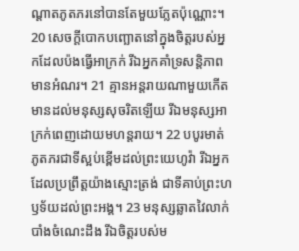ណ្ដាតភូតភរនៅបានតែមួយភ្លែតប៉ុណ្ណោះ។ 20 សេចក្ដីបោកបញ្ឆោតនៅក្នុងចិត្តរបស់អ្នកដែលប៉ងធ្វើអាក្រក់ រីឯអ្នកគាំទ្រសន្តិភាព មានអំណរ។ 21 គ្មានអន្តរាយណាមួយកើតមានដល់មនុស្សសុចរិតឡើយ រីឯមនុស្សអាក្រក់ពេញដោយមហន្តរាយ។ 22 បបូរមាត់ភូតភរជាទីស្អប់ខ្ពើមដល់ព្រះយេហូវ៉ា រីឯអ្នកដែលប្រព្រឹត្តយ៉ាងស្មោះត្រង់ ជាទីគាប់ព្រះហឫទ័យដល់ព្រះអង្គ។ 23 មនុស្សឆ្លាតវៃលាក់បាំងចំណេះដឹង រីឯចិត្តរបស់ម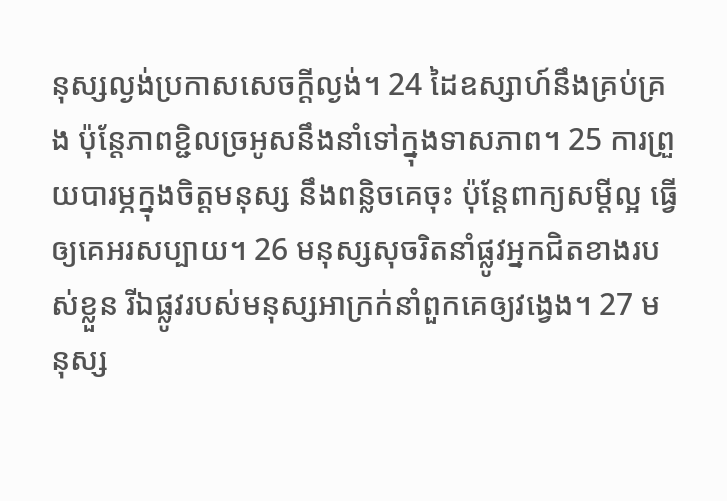នុស្សល្ងង់ប្រកាសសេចក្ដីល្ងង់។ 24 ដៃឧស្សាហ៍នឹងគ្រប់គ្រង ប៉ុន្តែភាពខ្ជិលច្រអូសនឹងនាំទៅក្នុងទាសភាព។ 25 ការព្រួយបារម្ភក្នុងចិត្តមនុស្ស នឹងពន្លិចគេចុះ ប៉ុន្តែពាក្យសម្ដីល្អ ធ្វើឲ្យគេអរសប្បាយ។ 26 មនុស្សសុចរិតនាំផ្លូវអ្នកជិតខាងរបស់ខ្លួន រីឯផ្លូវរបស់មនុស្សអាក្រក់នាំពួកគេឲ្យវង្វេង។ 27 មនុស្ស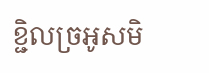ខ្ជិលច្រអូសមិ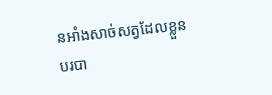នអាំងសាច់សត្វដែលខ្លួនបរបា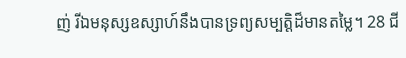ញ់ រីឯមនុស្សឧស្សាហ៍នឹងបានទ្រព្យសម្បត្តិដ៏មានតម្លៃ។ 28 ជី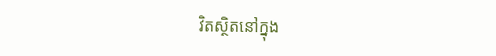វិតស្ថិតនៅក្នុង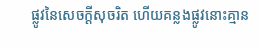ផ្លូវនៃសេចក្ដីសុចរិត ហើយគន្លងផ្លូវនោះគ្មាន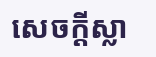សេចក្ដីស្លា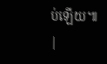ប់ឡើយ៕ |